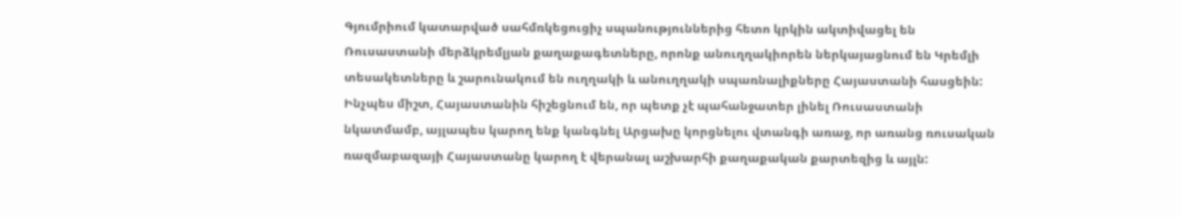Գյումրիում կատարված սահմռկեցուցիչ սպանություններից հետո կրկին ակտիվացել են Ռուսաստանի մերձկրեմլյան քաղաքագետները, որոնք անուղղակիորեն ներկայացնում են Կրեմլի տեսակետները և շարունակում են ուղղակի և անուղղակի սպառնալիքները Հայաստանի հասցեին: Ինչպես միշտ, Հայաստանին հիշեցնում են, որ պետք չէ պահանջատեր լինել Ռուսաստանի նկատմամբ, այլապես կարող ենք կանգնել Արցախը կորցնելու վտանգի առաջ, որ առանց ռուսական ռազմաբազայի Հայաստանը կարող է վերանալ աշխարհի քաղաքական քարտեզից և այլն: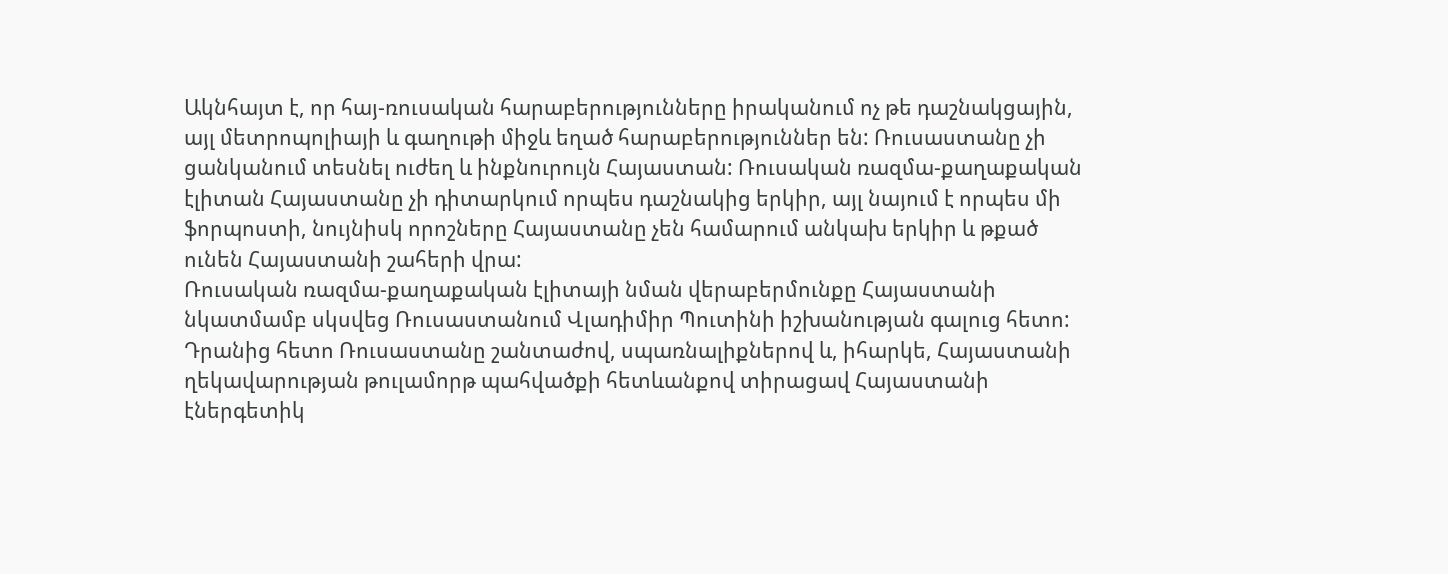Ակնհայտ է, որ հայ-ռուսական հարաբերությունները իրականում ոչ թե դաշնակցային, այլ մետրոպոլիայի և գաղութի միջև եղած հարաբերություններ են: Ռուսաստանը չի ցանկանում տեսնել ուժեղ և ինքնուրույն Հայաստան: Ռուսական ռազմա-քաղաքական էլիտան Հայաստանը չի դիտարկում որպես դաշնակից երկիր, այլ նայում է որպես մի ֆորպոստի, նույնիսկ որոշները Հայաստանը չեն համարում անկախ երկիր և թքած ունեն Հայաստանի շահերի վրա:
Ռուսական ռազմա-քաղաքական էլիտայի նման վերաբերմունքը Հայաստանի նկատմամբ սկսվեց Ռուսաստանում Վլադիմիր Պուտինի իշխանության գալուց հետո: Դրանից հետո Ռուսաստանը շանտաժով, սպառնալիքներով և, իհարկե, Հայաստանի ղեկավարության թուլամորթ պահվածքի հետևանքով տիրացավ Հայաստանի էներգետիկ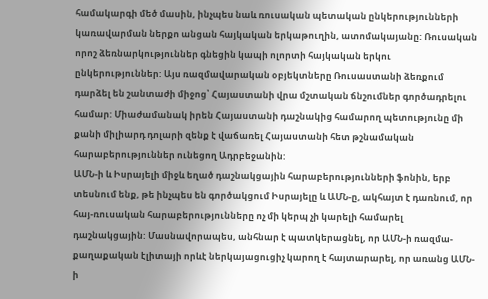համակարգի մեծ մասին, ինչպես նաև ռուսական պետական ընկերությունների կառավարման ներքո անցան հայկական երկաթուղին, ատոմակայանը: Ռուսական որոշ ձեռնարկություններ գնեցին կապի ոլորտի հայկական երկու ընկերություններ: Այս ռազմավարական օբյեկտները Ռուսաստանի ձեռքում դարձել են շանտաժի միջոց՝ Հայաստանի վրա մշտական ճնշումներ գործադրելու համար: Միաժամանակ իրեն Հայաստանի դաշնակից համարող պետությունը մի քանի միլիարդ դոլարի զենք է վաճառել Հայաստանի հետ թշնամական հարաբերություններ ունեցող Ադրբեջանին:
ԱՄՆ-ի և Իսրայելի միջև եղած դաշնակցային հարաբերությունների ֆոնին, երբ տեսնում ենք, թե ինչպես են գործակցում Իսրայելը և ԱՄՆ-ը, ակհայտ է դառնում, որ հայ-ռուսական հարաբերությունները ոչ մի կերպ չի կարելի համարել դաշնակցային: Մասնավորապես, անհնար է պատկերացնել, որ ԱՄՆ-ի ռազմա-քաղաքական էլիտայի որևէ ներկայացուցիչ կարող է հայտարարել, որ առանց ԱՄՆ-ի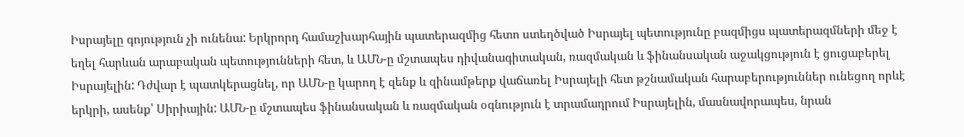Իսրայելը գոյություն չի ունենա: Երկրորդ համաշխարհային պատերազմից հետո ստեղծված Իսրայել պետությունը բազմիցս պատերազմների մեջ է եղել հարևան արաբական պետությունների հետ, և ԱՄՆ-ը մշտապես դիվանագիտական, ռազմական և ֆինանսական աջակցություն է ցուցաբերել Իսրայելին: Դժվար է պատկերացնել, որ ԱՄՆ-ը կարող է զենք և զինամթերք վաճառել Իսրայելի հետ թշնամական հարաբերություններ ունեցող որևէ երկրի, ասենք՝ Սիրիային: ԱՄՆ-ը մշտապես ֆինանսական և ռազմական օգնություն է տրամադրում Իսրայելին, մասնավորապես, նրան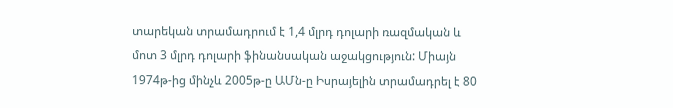տարեկան տրամադրում է 1,4 մլրդ դոլարի ռազմական և մոտ 3 մլրդ դոլարի ֆինանսական աջակցություն: Միայն 1974թ-ից մինչև 2005թ-ը ԱՄն-ը Իսրայելին տրամադրել է 80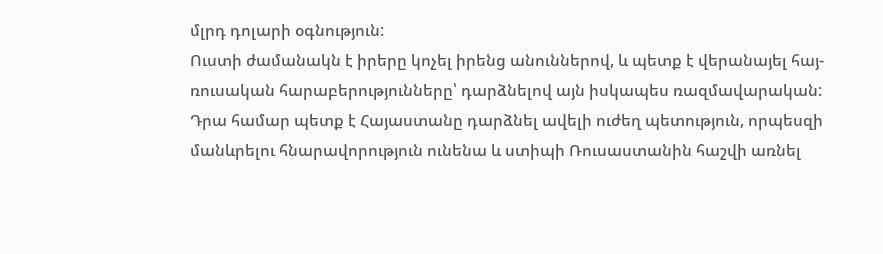մլրդ դոլարի օգնություն:
Ուստի ժամանակն է իրերը կոչել իրենց անուններով, և պետք է վերանայել հայ-ռուսական հարաբերությունները՝ դարձնելով այն իսկապես ռազմավարական: Դրա համար պետք է Հայաստանը դարձնել ավելի ուժեղ պետություն, որպեսզի մանևրելու հնարավորություն ունենա և ստիպի Ռուսաստանին հաշվի առնել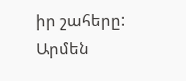իր շահերը:
Արմեն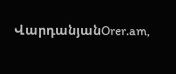ՎարդանյանOrer.am,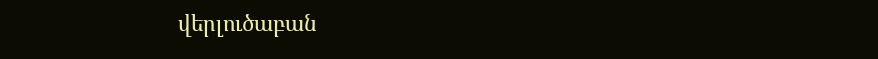վերլուծաբան